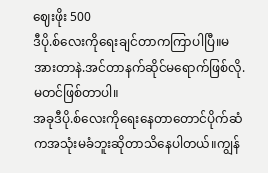ဈေးဖိုး 500
ဒီပို.စ်လေးကိုရေးချင်တာကကြာပါပြီ။မအားတာနဲ.အင်တာနက်ဆိုင်မရောက်ဖြစ်လို.မတင်ဖြစ်တာပါ။
အခုဒီပို.စ်လေးကိုရေးနေတာတောင်ပိုက်ဆံကအသုံးမခံဘူးဆိုတာသိနေပါတယ်။ကျွန်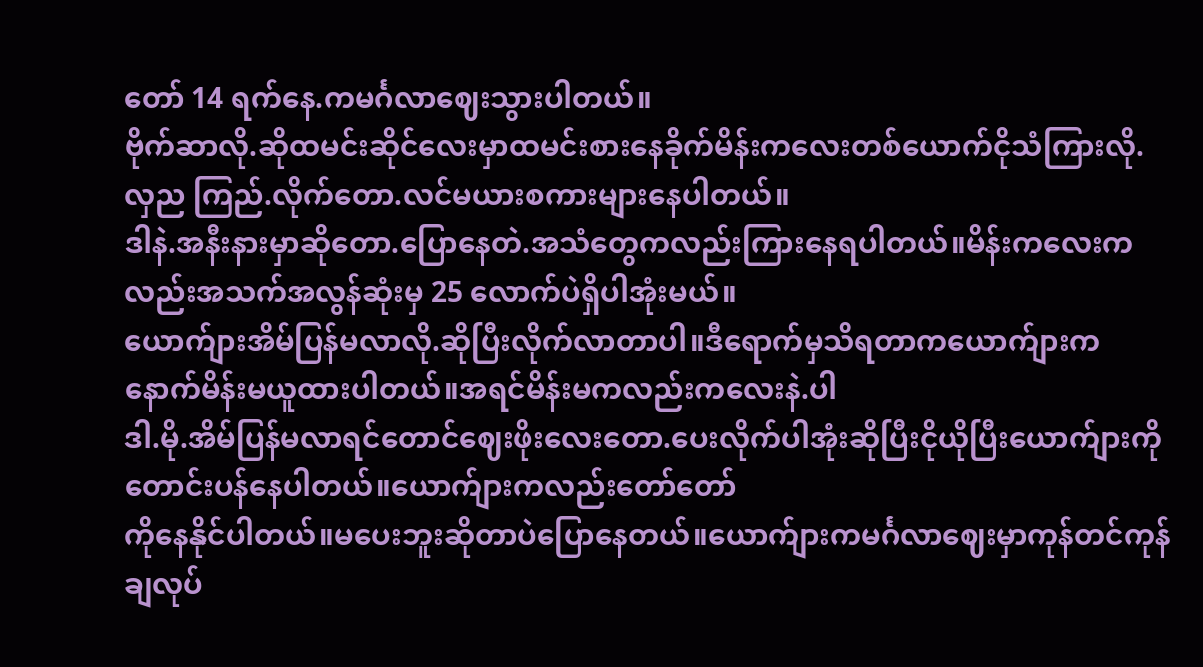တော် 14 ရက်နေ.ကမင်္ဂလာဈေးသွားပါတယ်။
ဗိုက်ဆာလို.ဆိုထမင်းဆိုင်လေးမှာထမင်းစားနေခိုက်မိန်းကလေးတစ်ယောက်ငိုသံကြားလို.လှည ကြည်.လိုက်တော.လင်မယားစကားများနေပါတယ်။
ဒါနဲ.အနီးနားမှာဆိုတော.ပြောနေတဲ.အသံတွေကလည်းကြားနေရပါတယ်။မိန်းကလေးကလည်းအသက်အလွန်ဆုံးမှ 25 လောက်ပဲရှိပါအုံးမယ်။
ယောက်ျားအိမ်ပြန်မလာလို.ဆိုပြီးလိုက်လာတာပါ။ဒီရောက်မှသိရတာကယောက်ျားကနောက်မိန်းမယူထားပါတယ်။အရင်မိန်းမကလည်းကလေးနဲ.ပါ
ဒါ.မို.အိမ်ပြန်မလာရင်တောင်ဈေးဖိုးလေးတော.ပေးလိုက်ပါအုံးဆိုပြီးငိုယိုပြီးယောက်ျားကိုတောင်းပန်နေပါတယ်။ယောက်ျားကလည်းတော်တော်
ကိုနေနိုင်ပါတယ်။မပေးဘူးဆိုတာပဲပြောနေတယ်။ယောက်ျားကမင်္ဂလာဈေးမှာကုန်တင်ကုန်ချလုပ်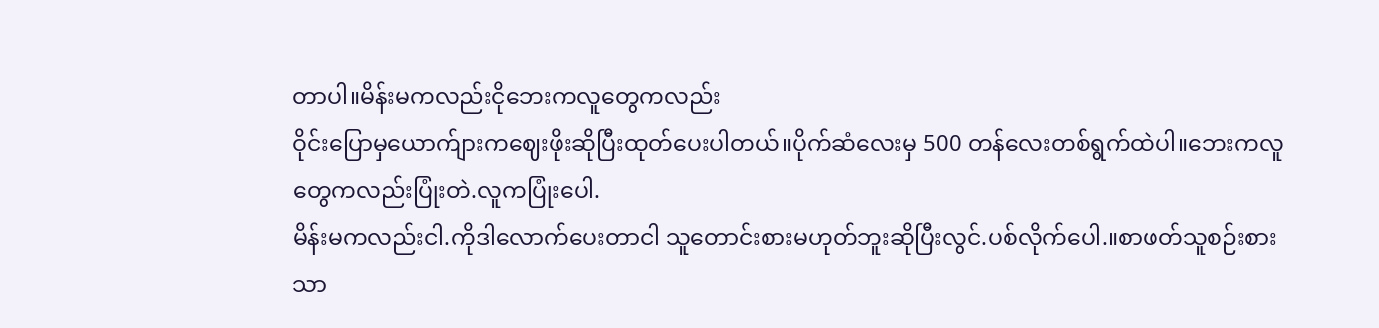တာပါ။မိန်းမကလည်းငိုဘေးကလူတွေကလည်း
ဝိုင်းပြောမှယောက်ျားကဈေးဖိုးဆိုပြီးထုတ်ပေးပါတယ်။ပိုက်ဆံလေးမှ 500 တန်လေးတစ်ရွက်ထဲပါ။ဘေးကလူတွေကလည်းပြုံးတဲ.လူကပြုံးပေါ.
မိန်းမကလည်းငါ.ကိုဒါလောက်ပေးတာငါ သူတောင်းစားမဟုတ်ဘူးဆိုပြီးလွင်.ပစ်လိုက်ပေါ.။စာဖတ်သူစဉ်းစားသာ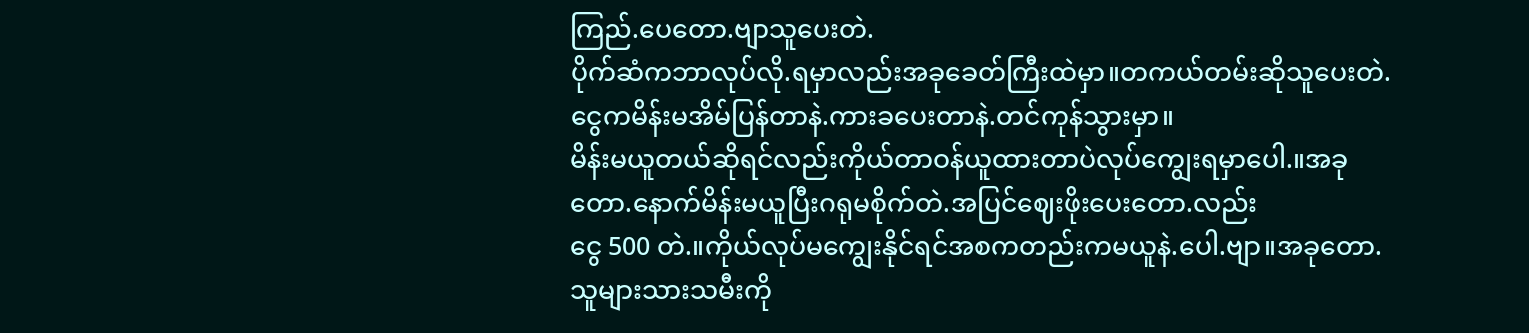ကြည်.ပေတော.ဗျာသူပေးတဲ.
ပိုက်ဆံကဘာလုပ်လို.ရမှာလည်းအခုခေတ်ကြီးထဲမှာ။တကယ်တမ်းဆိုသူပေးတဲ.ငွေကမိန်းမအိမ်ပြန်တာနဲ.ကားခပေးတာနဲ.တင်ကုန်သွားမှာ။
မိန်းမယူတယ်ဆိုရင်လည်းကိုယ်တာဝန်ယူထားတာပဲလုပ်ကျွေးရမှာပေါ.။အခုတော.နောက်မိန်းမယူပြီးဂရုမစိုက်တဲ.အပြင်ဈေးဖိုးပေးတော.လည်း
ငွေ 500 တဲ.။ကိုယ်လုပ်မကျွေးနိုင်ရင်အစကတည်းကမယူနဲ.ပေါ.ဗျာ။အခုတော.သူများသားသမီးကို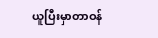ယူပြီးမှာတာဝန်